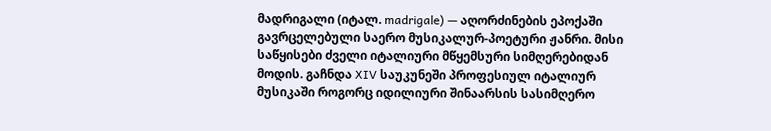მადრიგალი (იტალ. madrigale) — აღორძინების ეპოქაში გავრცელებული საერო მუსიკალურ-პოეტური ჟანრი. მისი საწყისები ძველი იტალიური მწყემსური სიმღერებიდან მოდის. გაჩნდა XIV საუკუნეში პროფესიულ იტალიურ მუსიკაში როგორც იდილიური შინაარსის სასიმღერო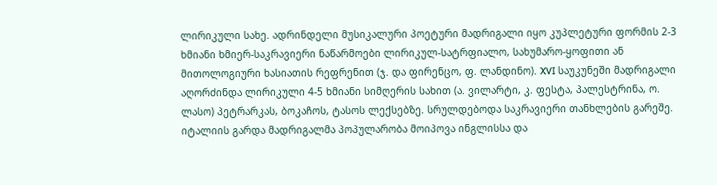ლირიკული სახე. ადრინდელი მუსიკალური პოეტური მადრიგალი იყო კუპლეტური ფორმის 2-3 ხმიანი ხმიერ-საკრავიერი ნაწარმოები ლირიკულ-სატრფიალო, სახუმარო-ყოფითი ან მითოლოგიური ხასიათის რეფრენით (ჯ. და ფირენცო, ფ. ლანდინო). XVI საუკუნეში მადრიგალი აღორძინდა ლირიკული 4-5 ხმიანი სიმღერის სახით (ა. ვილარტი, კ. ფესტა, პალესტრინა, ო. ლასო) პეტრარკას, ბოკაჩოს, ტასოს ლექსებზე. სრულდებოდა საკრავიერი თანხლების გარეშე. იტალიის გარდა მადრიგალმა პოპულარობა მოიპოვა ინგლისსა და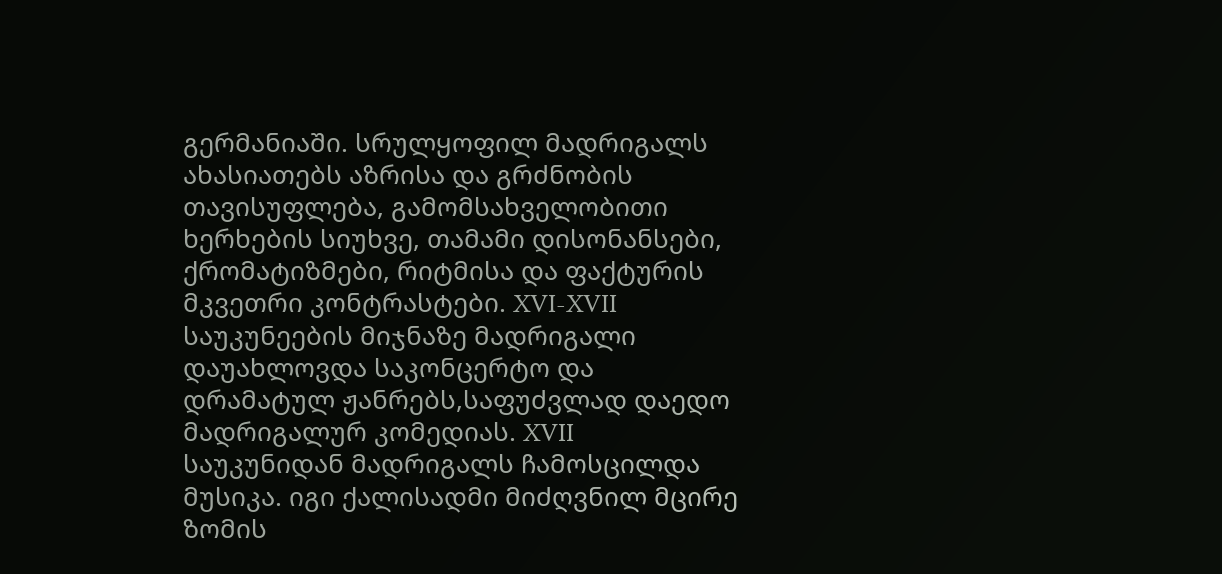გერმანიაში. სრულყოფილ მადრიგალს ახასიათებს აზრისა და გრძნობის თავისუფლება, გამომსახველობითი ხერხების სიუხვე, თამამი დისონანსები, ქრომატიზმები, რიტმისა და ფაქტურის მკვეთრი კონტრასტები. XVI-XVII საუკუნეების მიჯნაზე მადრიგალი დაუახლოვდა საკონცერტო და დრამატულ ჟანრებს,საფუძვლად დაედო მადრიგალურ კომედიას. XVII საუკუნიდან მადრიგალს ჩამოსცილდა მუსიკა. იგი ქალისადმი მიძღვნილ მცირე ზომის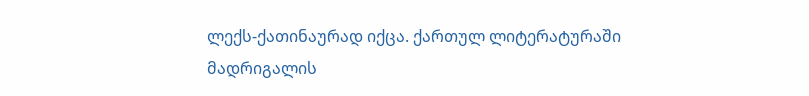ლექს-ქათინაურად იქცა. ქართულ ლიტერატურაში მადრიგალის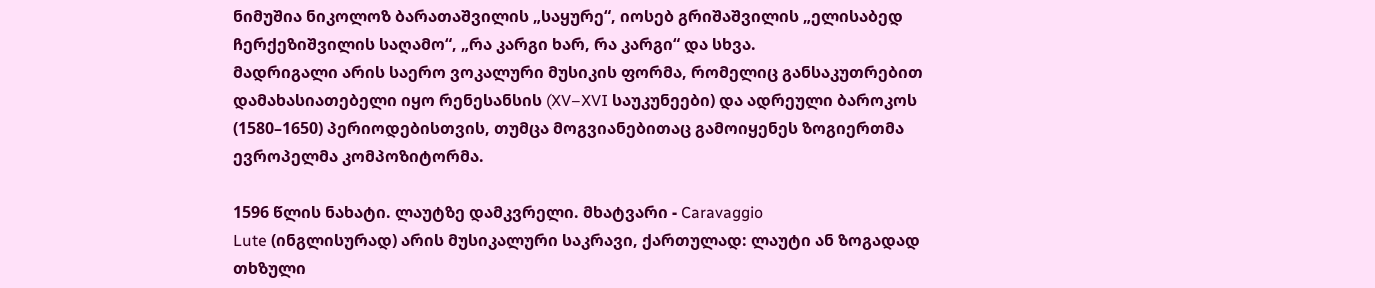ნიმუშია ნიკოლოზ ბარათაშვილის „საყურე“, იოსებ გრიშაშვილის „ელისაბედ ჩერქეზიშვილის საღამო“, „რა კარგი ხარ, რა კარგი“ და სხვა.
მადრიგალი არის საერო ვოკალური მუსიკის ფორმა, რომელიც განსაკუთრებით დამახასიათებელი იყო რენესანსის (XV–XVI საუკუნეები) და ადრეული ბაროკოს (1580–1650) პერიოდებისთვის, თუმცა მოგვიანებითაც გამოიყენეს ზოგიერთმა ევროპელმა კომპოზიტორმა.

1596 წლის ნახატი. ლაუტზე დამკვრელი. მხატვარი - Caravaggio
Lute (ინგლისურად) არის მუსიკალური საკრავი, ქართულად: ლაუტი ან ზოგადად თხზული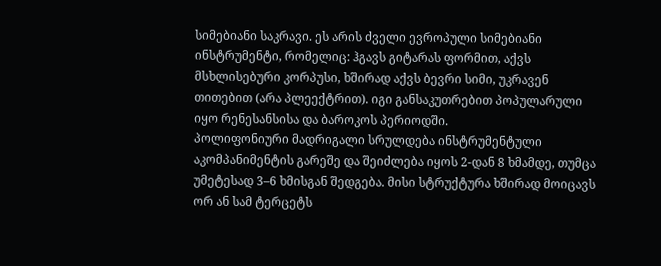სიმებიანი საკრავი. ეს არის ძველი ევროპული სიმებიანი ინსტრუმენტი, რომელიც: ჰგავს გიტარას ფორმით, აქვს მსხლისებური კორპუსი, ხშირად აქვს ბევრი სიმი, უკრავენ თითებით (არა პლეექტრით). იგი განსაკუთრებით პოპულარული იყო რენესანსისა და ბაროკოს პერიოდში.
პოლიფონიური მადრიგალი სრულდება ინსტრუმენტული აკომპანიმენტის გარეშე და შეიძლება იყოს 2-დან 8 ხმამდე, თუმცა უმეტესად 3–6 ხმისგან შედგება. მისი სტრუქტურა ხშირად მოიცავს ორ ან სამ ტერცეტს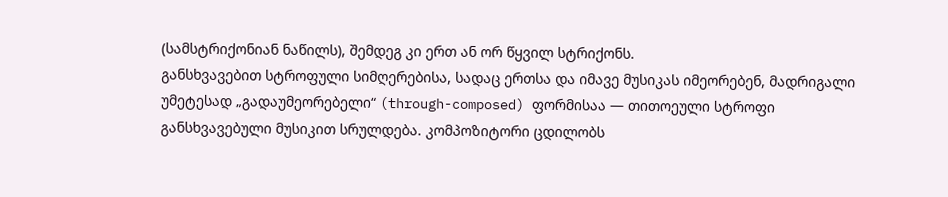(სამსტრიქონიან ნაწილს), შემდეგ კი ერთ ან ორ წყვილ სტრიქონს.
განსხვავებით სტროფული სიმღერებისა, სადაც ერთსა და იმავე მუსიკას იმეორებენ, მადრიგალი უმეტესად „გადაუმეორებელი“ (through-composed) ფორმისაა — თითოეული სტროფი განსხვავებული მუსიკით სრულდება. კომპოზიტორი ცდილობს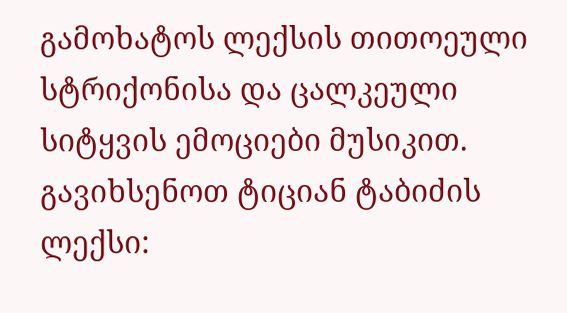გამოხატოს ლექსის თითოეული სტრიქონისა და ცალკეული სიტყვის ემოციები მუსიკით.
გავიხსენოთ ტიციან ტაბიძის ლექსი: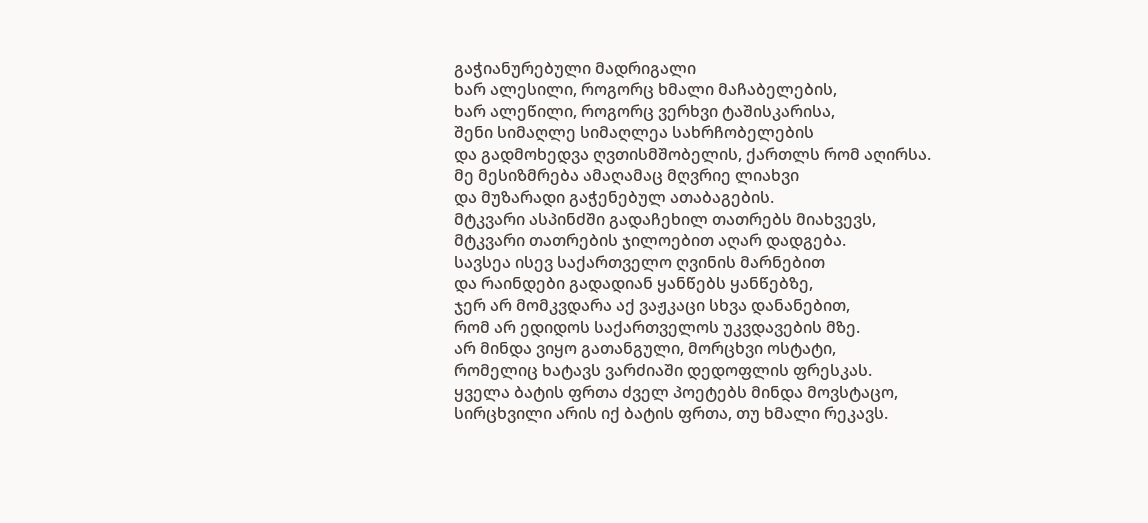გაჭიანურებული მადრიგალი
ხარ ალესილი, როგორც ხმალი მაჩაბელების,
ხარ ალეწილი, როგორც ვერხვი ტაშისკარისა,
შენი სიმაღლე სიმაღლეა სახრჩობელების
და გადმოხედვა ღვთისმშობელის, ქართლს რომ აღირსა.
მე მესიზმრება ამაღამაც მღვრიე ლიახვი
და მუზარადი გაჭენებულ ათაბაგების.
მტკვარი ასპინძში გადაჩეხილ თათრებს მიახვევს,
მტკვარი თათრების ჯილოებით აღარ დადგება.
სავსეა ისევ საქართველო ღვინის მარნებით
და რაინდები გადადიან ყანწებს ყანწებზე,
ჯერ არ მომკვდარა აქ ვაჟკაცი სხვა დანანებით,
რომ არ ედიდოს საქართველოს უკვდავების მზე.
არ მინდა ვიყო გათანგული, მორცხვი ოსტატი,
რომელიც ხატავს ვარძიაში დედოფლის ფრესკას.
ყველა ბატის ფრთა ძველ პოეტებს მინდა მოვსტაცო,
სირცხვილი არის იქ ბატის ფრთა, თუ ხმალი რეკავს.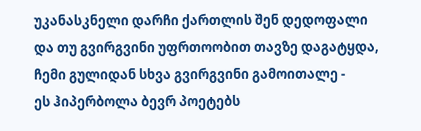უკანასკნელი დარჩი ქართლის შენ დედოფალი
და თუ გვირგვინი უფრთოობით თავზე დაგატყდა,
ჩემი გულიდან სხვა გვირგვინი გამოითალე -
ეს ჰიპერბოლა ბევრ პოეტებს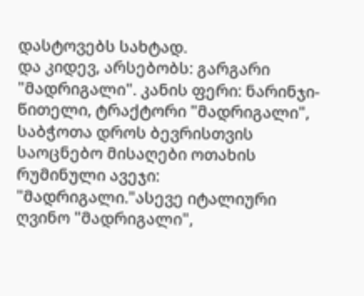დასტოვებს სახტად.
და კიდევ, არსებობს: გარგარი "მადრიგალი". კანის ფერი: ნარინჯი-წითელი, ტრაქტორი "მადრიგალი",
საბჭოთა დროს ბევრისთვის საოცნებო მისაღები ოთახის რუმინული ავეჯი: "მადრიგალი."ასევე იტალიური ღვინო "მადრიგალი",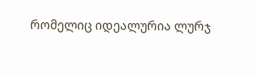რომელიც იდეალურია ლურჯ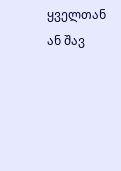ყველთან ან შავ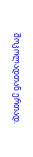შოკოლადთან ერთად.